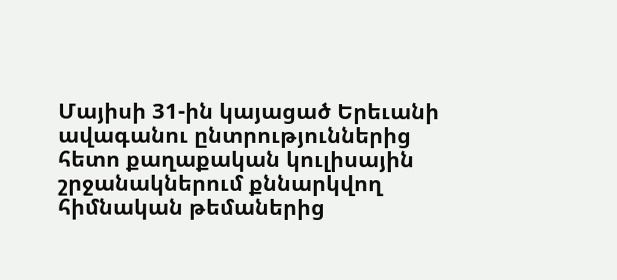Մայիսի 31-ին կայացած Երեւանի ավագանու ընտրություններից հետո քաղաքական կուլիսային շրջանակներում քննարկվող հիմնական թեմաներից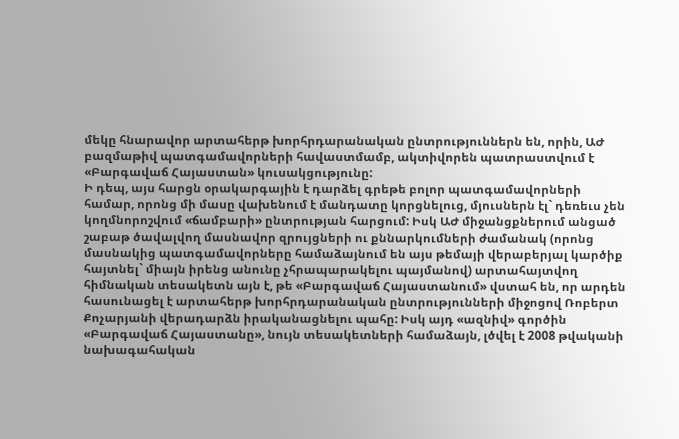մեկը հնարավոր արտահերթ խորհրդարանական ընտրություններն են, որին, ԱԺ բազմաթիվ պատգամավորների հավաստմամբ, ակտիվորեն պատրաստվում է «Բարգավաճ Հայաստան» կուսակցությունը:
Ի դեպ, այս հարցն օրակարգային է դարձել գրեթե բոլոր պատգամավորների համար, որոնց մի մասը վախենում է մանդատը կորցնելուց, մյուսներն էլ` դեռեւս չեն կողմնորոշվում «ճամբարի» ընտրության հարցում: Իսկ ԱԺ միջանցքներում անցած շաբաթ ծավալվող մասնավոր զրույցների ու քննարկումների ժամանակ (որոնց մասնակից պատգամավորները համաձայնում են այս թեմայի վերաբերյալ կարծիք հայտնել` միայն իրենց անունը չհրապարակելու պայմանով) արտահայտվող հիմնական տեսակետն այն է, թե «Բարգավաճ Հայաստանում» վստահ են, որ արդեն հասունացել է արտահերթ խորհրդարանական ընտրությունների միջոցով Ռոբերտ Քոչարյանի վերադարձն իրականացնելու պահը: Իսկ այդ «ազնիվ» գործին «Բարգավաճ Հայաստանը», նույն տեսակետների համաձայն, լծվել է 2008 թվականի նախագահական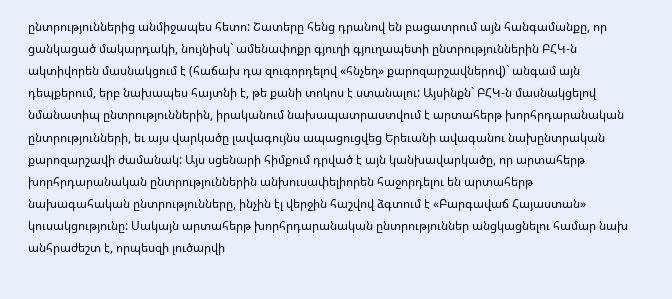ընտրություններից անմիջապես հետո: Շատերը հենց դրանով են բացատրում այն հանգամանքը, որ ցանկացած մակարդակի, նույնիսկ` ամենափոքր գյուղի գյուղապետի ընտրություններին ԲՀԿ-ն ակտիվորեն մասնակցում է (հաճախ դա զուգորդելով «հնչեղ» քարոզարշավներով)` անգամ այն դեպքերում, երբ նախապես հայտնի է, թե քանի տոկոս է ստանալու: Այսինքն` ԲՀԿ-ն մասնակցելով նմանատիպ ընտրություններին, իրականում նախապատրաստվում է արտահերթ խորհրդարանական ընտրությունների, եւ այս վարկածը լավագույնս ապացուցվեց Երեւանի ավագանու նախընտրական քարոզարշավի ժամանակ: Այս սցենարի հիմքում դրված է այն կանխավարկածը, որ արտահերթ խորհրդարանական ընտրություններին անխուսափելիորեն հաջորդելու են արտահերթ նախագահական ընտրությունները, ինչին էլ վերջին հաշվով ձգտում է «Բարգավաճ Հայաստան» կուսակցությունը: Սակայն արտահերթ խորհրդարանական ընտրություններ անցկացնելու համար նախ անհրաժեշտ է, որպեսզի լուծարվի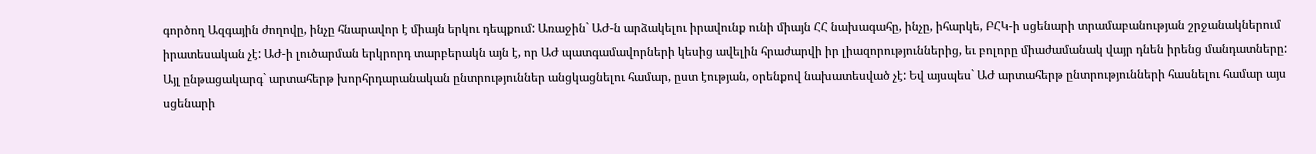գործող Ազգային ժողովը, ինչը հնարավոր է միայն երկու դեպքում: Առաջին` ԱԺ-ն արձակելու իրավունք ունի միայն ՀՀ նախագահը, ինչը, իհարկե, ԲՀԿ-ի սցենարի տրամաբանության շրջանակներում իրատեսական չէ: ԱԺ-ի լուծարման երկրորդ տարբերակն այն է, որ ԱԺ պատգամավորների կեսից ավելին հրաժարվի իր լիազորություններից, եւ բոլորը միաժամանակ վայր դնեն իրենց մանդատները: Այլ ընթացակարգ` արտահերթ խորհրդարանական ընտրություններ անցկացնելու համար, ըստ էության, օրենքով նախատեսված չէ: Եվ այսպես` ԱԺ արտահերթ ընտրությունների հասնելու համար այս սցենարի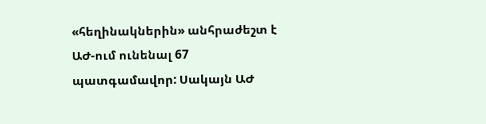«հեղինակներին» անհրաժեշտ է ԱԺ-ում ունենալ 67 պատգամավոր: Սակայն ԱԺ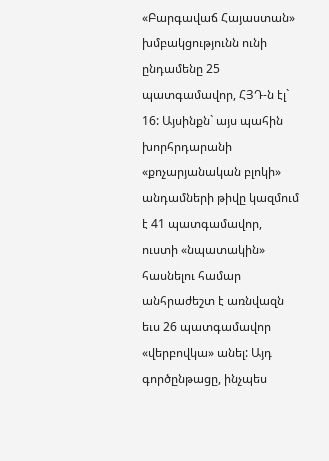«Բարգավաճ Հայաստան» խմբակցությունն ունի ընդամենը 25 պատգամավոր, ՀՅԴ-ն էլ` 16: Այսինքն` այս պահին խորհրդարանի «քոչարյանական բլոկի» անդամների թիվը կազմում է 41 պատգամավոր, ուստի «նպատակին» հասնելու համար անհրաժեշտ է առնվազն եւս 26 պատգամավոր «վերբովկա» անել: Այդ գործընթացը, ինչպես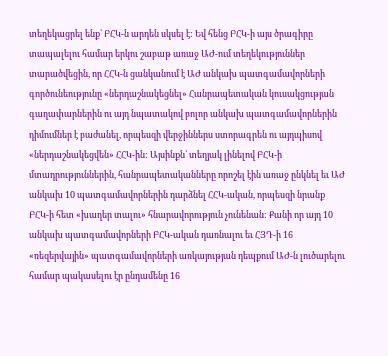տեղեկացրել ենք` ԲՀԿ-ն արդեն սկսել է: Եվ հենց ԲՀԿ-ի այս ծրագիրը տապալելու համար երկու շաբաթ առաջ ԱԺ-ում տեղեկություններ տարածվեցին, որ ՀՀԿ-ն ցանկանում է ԱԺ անկախ պատգամավորների գործունեությունը «ներդաշնակեցնել» Հանրապետական կուսակցության գաղափարներին ու այդ նպատակով բոլոր անկախ պատգամավորներին դիմումներ է բաժանել, որպեսզի վերջիններս ստորագրեն ու այդպիսով «ներդաշնակեցվեն» ՀՀԿ-ին: Այսինքն` տեղյակ լինելով ԲՀԿ-ի մտադրություններին, հանրապետականները որոշել էին առաջ ընկնել եւ ԱԺ անկախ 10 պատգամավորներին դարձնել ՀՀԿ-ական, որպեսզի նրանք ԲՀԿ-ի հետ «խաղեր տալու» հնարավորություն չունենան: Քանի որ այդ 10 անկախ պատգամավորների ԲՀԿ-ական դառնալու եւ ՀՅԴ-ի 16 «ռեզերվային» պատգամավորների առկայության դեպքում ԱԺ-ն լուծարելու համար պակասելու էր ընդամենը 16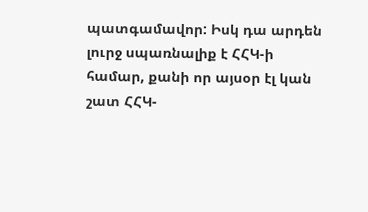պատգամավոր: Իսկ դա արդեն լուրջ սպառնալիք է ՀՀԿ-ի համար, քանի որ այսօր էլ կան շատ ՀՀԿ-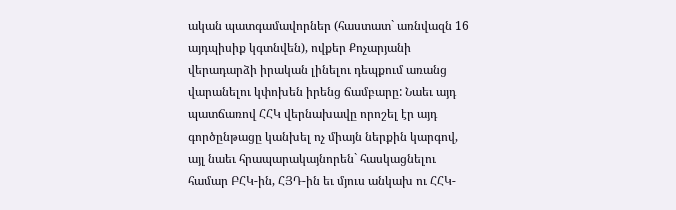ական պատգամավորներ (հաստատ` առնվազն 16 այդպիսիք կգտնվեն), ովքեր Քոչարյանի վերադարձի իրական լինելու դեպքում առանց վարանելու կփոխեն իրենց ճամբարը: Նաեւ այդ պատճառով ՀՀԿ վերնախավը որոշել էր այդ գործընթացը կանխել ոչ միայն ներքին կարգով, այլ նաեւ հրապարակայնորեն` հասկացնելու համար ԲՀԿ-ին, ՀՅԴ-ին եւ մյուս անկախ ու ՀՀԿ-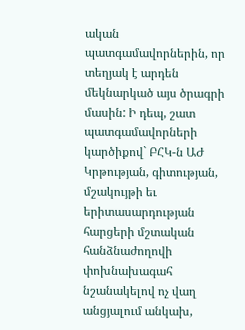ական պատգամավորներին, որ տեղյակ է արդեն մեկնարկած այս ծրագրի մասին: Ի դեպ, շատ պատգամավորների կարծիքով` ԲՀԿ-ն ԱԺ Կրթության, գիտության, մշակույթի եւ երիտասարդության հարցերի մշտական հանձնաժողովի փոխնախագահ նշանակելով ոչ վաղ անցյալում անկախ,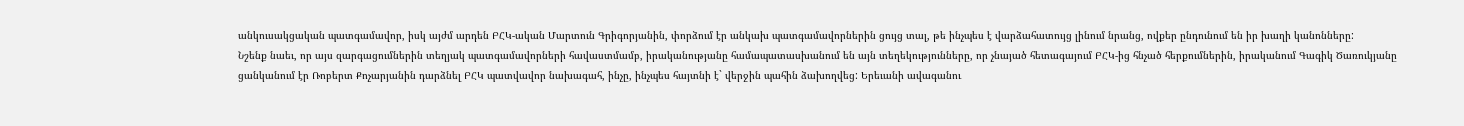անկուսակցական պատգամավոր, իսկ այժմ արդեն ԲՀԿ-ական Մարտուն Գրիգորյանին, փորձում էր անկախ պատգամավորներին ցույց տալ, թե ինչպես է վարձահատույց լինում նրանց, ովքեր ընդունում են իր խաղի կանոնները:
Նշենք նաեւ, որ այս զարգացումներին տեղյակ պատգամավորների հավաստմամբ, իրականությանը համապատասխանում են այն տեղեկությունները, որ չնայած հետագայում ԲՀԿ-ից հնչած հերքումներին, իրականում Գագիկ Ծառուկյանը ցանկանում էր Ռոբերտ Քոչարյանին դարձնել ԲՀԿ պատվավոր նախագահ, ինչը, ինչպես հայտնի է` վերջին պահին ձախողվեց: Երեւանի ավագանու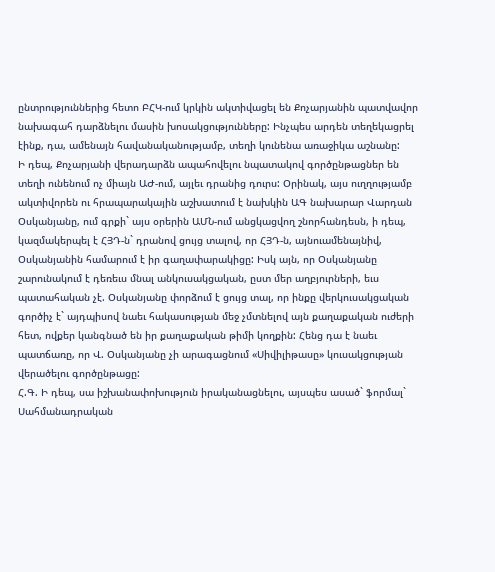ընտրություններից հետո ԲՀԿ-ում կրկին ակտիվացել են Քոչարյանին պատվավոր նախագահ դարձնելու մասին խոսակցությունները: Ինչպես արդեն տեղեկացրել էինք, դա, ամենայն հավանականությամբ, տեղի կունենա առաջիկա աշնանը:
Ի դեպ, Քոչարյանի վերադարձն ապահովելու նպատակով գործընթացներ են տեղի ունենում ոչ միայն ԱԺ-ում, այլեւ դրանից դուրս: Օրինակ, այս ուղղությամբ ակտիվորեն ու հրապարակային աշխատում է նախկին ԱԳ նախարար Վարդան Օսկանյանը, ում գրքի` այս օրերին ԱՄՆ-ում անցկացվող շնորհանդեսն, ի դեպ, կազմակերպել է ՀՅԴ-ն` դրանով ցույց տալով, որ ՀՅԴ-ն, այնուամենայնիվ, Օսկանյանին համարում է իր գաղափարակիցը: Իսկ այն, որ Օսկանյանը շարունակում է դեռեւս մնալ անկուսակցական, ըստ մեր աղբյուրների, եւս պատահական չէ. Օսկանյանը փորձում է ցույց տալ, որ ինքը վերկուսակցական գործիչ է` այդպիսով նաեւ հակասության մեջ չմտնելով այն քաղաքական ուժերի հետ, ովքեր կանգնած են իր քաղաքական թիմի կողքին: Հենց դա է նաեւ պատճառը, որ Վ. Օսկանյանը չի արագացնում «Սիվիլիթասը» կուսակցության վերածելու գործընթացը:
Հ.Գ. Ի դեպ, սա իշխանափոխություն իրականացնելու, այսպես ասած` ֆորմալ` Սահմանադրական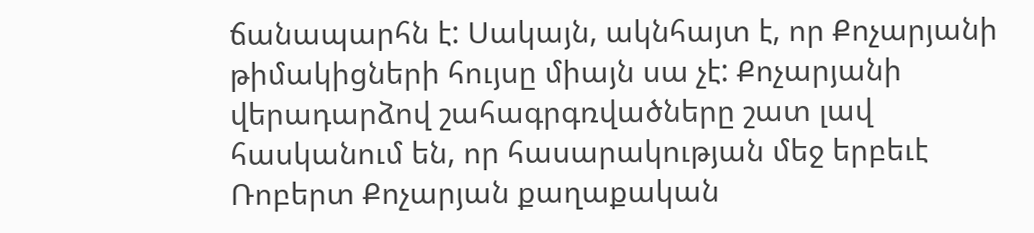ճանապարհն է: Սակայն, ակնհայտ է, որ Քոչարյանի թիմակիցների հույսը միայն սա չէ: Քոչարյանի վերադարձով շահագրգռվածները շատ լավ հասկանում են, որ հասարակության մեջ երբեւէ Ռոբերտ Քոչարյան քաղաքական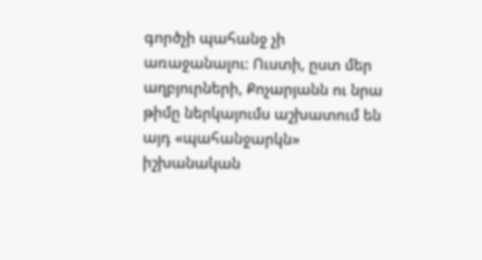գործչի պահանջ չի առաջանալու: Ուստի, ըստ մեր աղբյուրների, Քոչարյանն ու նրա թիմը ներկայումս աշխատում են այդ «պահանջարկն» իշխանական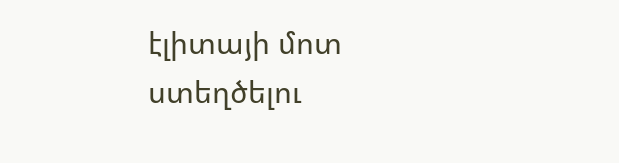էլիտայի մոտ ստեղծելու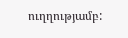ուղղությամբ: